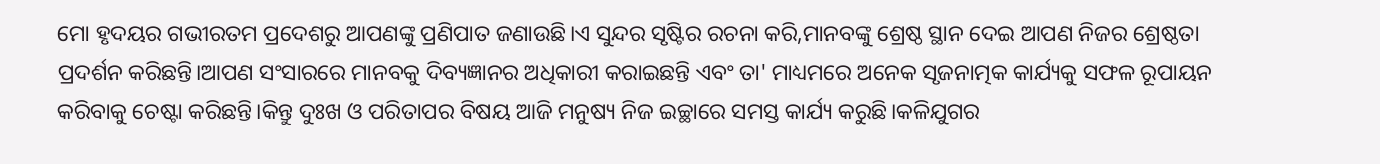ମୋ ହୃଦୟର ଗଭୀରତମ ପ୍ରଦେଶରୁ ଆପଣଙ୍କୁ ପ୍ରଣିପାତ ଜଣାଉଛି।ଏ ସୁନ୍ଦର ସୃଷ୍ଟିର ରଚନା କରି,ମାନବଙ୍କୁ ଶ୍ରେଷ୍ଠ ସ୍ଥାନ ଦେଇ ଆପଣ ନିଜର ଶ୍ରେଷ୍ଠତା ପ୍ରଦର୍ଶନ କରିଛନ୍ତି।ଆପଣ ସଂସାରରେ ମାନବକୁ ଦିବ୍ୟଜ୍ଞାନର ଅଧିକାରୀ କରାଇଛନ୍ତି ଏବଂ ତା' ମାଧ୍ୟମରେ ଅନେକ ସୃଜନାତ୍ମକ କାର୍ଯ୍ୟକୁ ସଫଳ ରୂପାୟନ କରିବାକୁ ଚେଷ୍ଟା କରିଛନ୍ତି।କିନ୍ତୁ ଦୁଃଖ ଓ ପରିତାପର ବିଷୟ ଆଜି ମନୁଷ୍ୟ ନିଜ ଇଚ୍ଛାରେ ସମସ୍ତ କାର୍ଯ୍ୟ କରୁଛି।କଳିଯୁଗର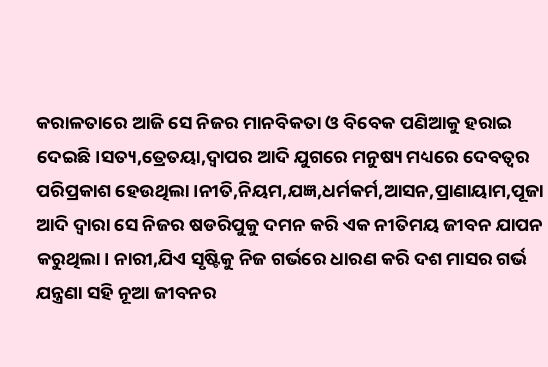କରାଳତାରେ ଆଜି ସେ ନିଜର ମାନବିକତା ଓ ବିବେକ ପଣିଆକୁ ହରାଇ ଦେଇଛି।ସତ୍ୟ,ତ୍ରେତୟା,ଦ୍ବାପର ଆଦି ଯୁଗରେ ମନୁଷ୍ୟ ମଧ୍ୟରେ ଦେବତ୍ବର ପରିପ୍ରକାଶ ହେଉଥିଲା।ନୀତି,ନିୟମ,ଯଜ୍ଞ,ଧର୍ମକର୍ମ,ଆସନ,ପ୍ରାଣାୟାମ,ପୂଜା ଆଦି ଦ୍ବାରା ସେ ନିଜର ଷଡରିପୁକୁ ଦମନ କରି ଏକ ନୀତିମୟ ଜୀବନ ଯାପନ କରୁଥିଲା। ନାରୀ,ଯିଏ ସୃଷ୍ଟିକୁ ନିଜ ଗର୍ଭରେ ଧାରଣ କରି ଦଶ ମାସର ଗର୍ଭ ଯନ୍ତ୍ରଣା ସହି ନୂଆ ଜୀବନର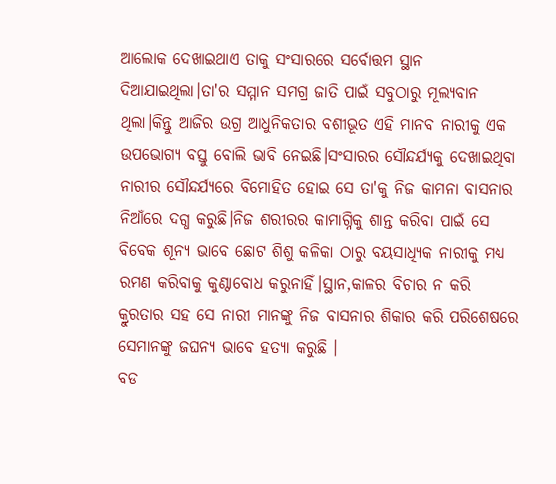ଆଲୋକ ଦେଖାଇଥାଏ ତାକୁ ସଂସାରରେ ସର୍ବୋତ୍ତମ ସ୍ଥାନ ଦିଆଯାଇଥିଲା।ତା'ର ସମ୍ମାନ ସମଗ୍ର ଜାତି ପାଇଁ ସବୁଠାରୁ ମୂଲ୍ୟବାନ ଥିଲା।କିନ୍ତୁ ଆଜିର ଉଗ୍ର ଆଧୁନିକତାର ବଶୀଭୂତ ଏହି ମାନବ ନାରୀକୁ ଏକ ଉପଭୋଗ୍ୟ ବସ୍ତୁ ବୋଲି ଭାବି ନେଇଛି।ସଂସାରର ସୌନ୍ଦର୍ଯ୍ୟକୁ ଦେଖାଇଥିବା ନାରୀର ସୌନ୍ଦର୍ଯ୍ୟରେ ବିମୋହିତ ହୋଇ ସେ ତା'କୁ ନିଜ କାମନା ବାସନାର ନିଆଁରେ ଦଗ୍ଧ କରୁଛି।ନିଜ ଶରୀରର କାମାଗ୍ନିକୁ ଶାନ୍ତ କରିବା ପାଇଁ ସେ ବିବେକ ଶୂନ୍ୟ ଭାବେ ଛୋଟ ଶିଶୁ କଳିକା ଠାରୁ ବୟସାଧ୍ୟିକ ନାରୀକୁ ମଧ୍ୟ ରମଣ କରିବାକୁ କୁଣ୍ଠାବୋଧ କରୁନାହିଁ।ସ୍ଥାନ,କାଳର ବିଚାର ନ କରି କ୍ରୁରତାର ସହ ସେ ନାରୀ ମାନଙ୍କୁ ନିଜ ବାସନାର ଶିକାର କରି ପରିଶେଷରେ ସେମାନଙ୍କୁ ଜଘନ୍ୟ ଭାବେ ହତ୍ୟା କରୁଛି ।
ବଡ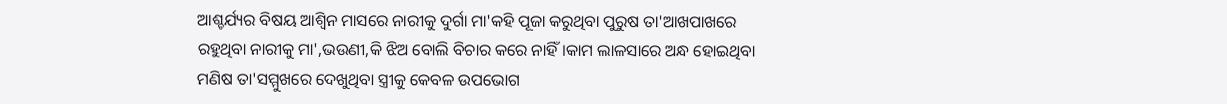ଆଶ୍ଚର୍ଯ୍ୟର ବିଷୟ ଆଶ୍ବିନ ମାସରେ ନାରୀକୁ ଦୁର୍ଗା ମା'କହି ପୂଜା କରୁଥିବା ପୁରୁଷ ତା'ଆଖପାଖରେ ରହୁଥିବା ନାରୀକୁ ମା',ଭଉଣୀ,କି ଝିଅ ବୋଲି ବିଚାର କରେ ନାହିଁ।କାମ ଲାଳସାରେ ଅନ୍ଧ ହୋଇଥିବା ମଣିଷ ତା'ସମ୍ମୁଖରେ ଦେଖୁଥିବା ସ୍ତ୍ରୀକୁ କେବଳ ଉପଭୋଗ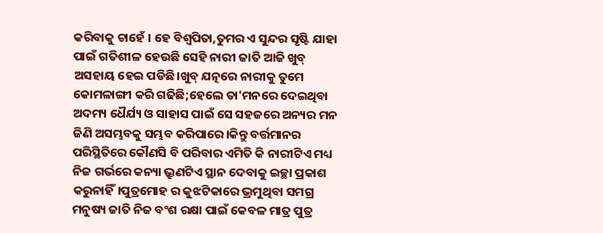କରିବାକୁ ଚାହେଁ । ହେ ବିଶ୍ବପିତା,ତୁମର ଏ ସୁନ୍ଦର ସୃଷ୍ଟି ଯାହା ପାଇଁ ଗତିଶୀଳ ହେଉଛି ସେହି ନାରୀ ଜାତି ଆଜି ଖୁବ୍ ଅସହାୟ ହେଇ ପଡିଛି।ଖୁବ୍ ଯତ୍ନରେ ନାରୀକୁ ତୁମେ କୋମଳାଙ୍ଗୀ କରି ଗଢିଛି;ହେଲେ ତା'ମନରେ ଦେଇଥିବା ଅଦମ୍ୟ ଧୈର୍ଯ୍ୟ ଓ ସାହାସ ପାଇଁ ସେ ସହଜରେ ଅନ୍ୟର ମନ ଜିଣି ଅସମ୍ଭବକୁ ସମ୍ଭବ କରିପାରେ।କିନ୍ତୁ ବର୍ତ୍ତମାନର ପରିସ୍ଥିତିରେ କୌଣସି ବି ପରିବାର ଏମିତି କି ନାରୀଟିଏ ମଧ୍ୟ ନିଜ ଗର୍ଭରେ କନ୍ୟା ଭ୍ରୁଣଟିଏ ସ୍ଥାନ ଦେବାକୁ ଇଚ୍ଛା ପ୍ରକାଶ କରୁନାହିଁ।ପୁତ୍ରମୋହ ର କୁଝଟିକାରେ ଭ୍ରମୁଥିବା ସମଗ୍ର ମନୁଷ୍ୟ ଜାତି ନିଜ ବଂଶ ରକ୍ଷା ପାଇଁ କେବଳ ମାତ୍ର ପୁତ୍ର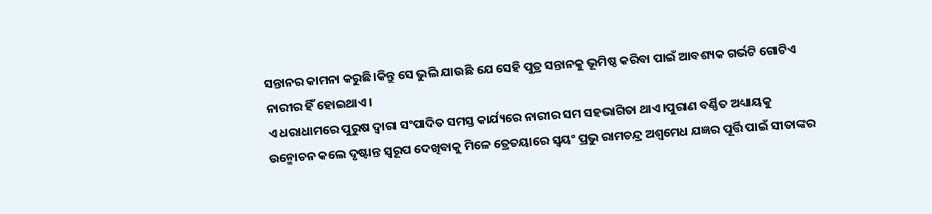ସନ୍ତାନର କାମନା କରୁଛି।କିନ୍ତୁ ସେ ଭୁଲି ଯାଉଛି ଯେ ସେହି ପୁତ୍ର ସନ୍ତାନକୁ ଭୂମିଷ୍ଠ କରିବା ପାଇଁ ଆବଶ୍ୟକ ଗର୍ଭଟି ଗୋଟିଏ ନାରୀର ହିଁ ହୋଇଥାଏ।
ଏ ଧରାଧାମରେ ପୁରୁଷ ଦ୍ବାରା ସଂପାଦିତ ସମସ୍ତ କାର୍ଯ୍ୟରେ ନାରୀର ସମ ସହଭାଗିତା ଥାଏ।ପୁରାଣ ବର୍ଣ୍ଣିତ ଅଧ୍ୟାୟକୁ ଉନ୍ମୋଚନ କଲେ ଦୃଷ୍ଟାନ୍ତ ସ୍ବରୂପ ଦେଖିବାକୁ ମିଳେ ତ୍ରେତୟାରେ ସ୍ବୟଂ ପ୍ରଭୁ ରାମଚନ୍ଦ୍ର ଅଶ୍ବମେଧ ଯଜ୍ଞର ପୂର୍ତ୍ତି ପାଇଁ ସୀତାଙ୍କର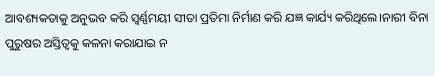ଆବଶ୍ୟକତାକୁ ଅନୁଭବ କରି ସ୍ବର୍ଣ୍ଣମୟୀ ସୀତା ପ୍ରତିମା ନିର୍ମାଣ କରି ଯଜ୍ଞ କାର୍ଯ୍ୟ କରିଥିଲେ।ନାରୀ ବିନା ପୁରୁଷର ଅସ୍ତିତ୍ବକୁ କଳନା କରାଯାଇ ନ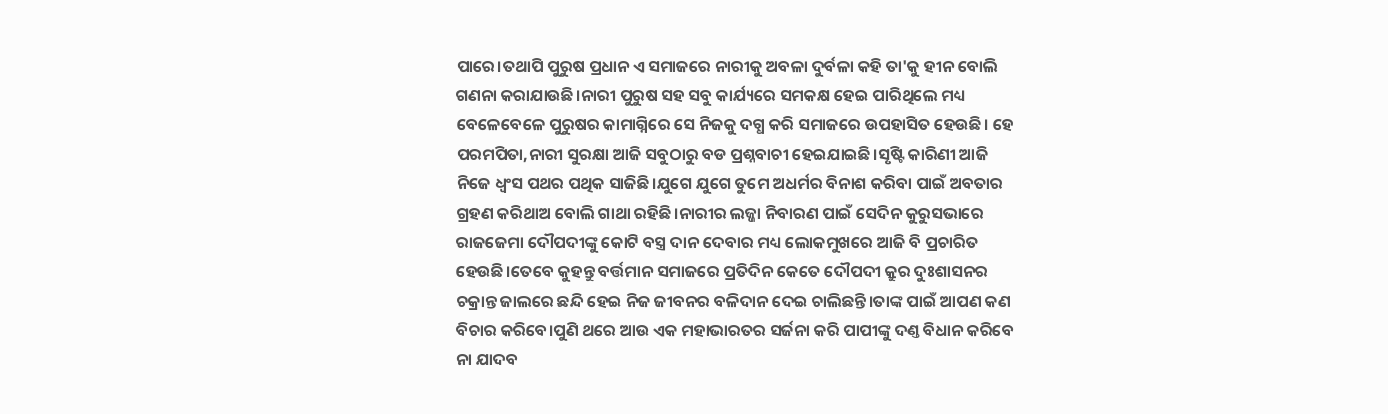ପାରେ।ତଥାପି ପୁରୁଷ ପ୍ରଧାନ ଏ ସମାଜରେ ନାରୀକୁ ଅବଳା ଦୁର୍ବଳା କହି ତା'କୁ ହୀନ ବୋଲି ଗଣନା କରାଯାଉଛି।ନାରୀ ପୁରୁଷ ସହ ସବୁ କାର୍ଯ୍ୟରେ ସମକକ୍ଷ ହେଇ ପାରିଥିଲେ ମଧ୍ୟ ବେଳେବେଳେ ପୁରୁଷର କାମାଗ୍ନିରେ ସେ ନିଜକୁ ଦଗ୍ଧ କରି ସମାଜରେ ଉପହାସିତ ହେଉଛି। ହେ ପରମପିତା,ନାରୀ ସୁରକ୍ଷା ଆଜି ସବୁଠାରୁ ବଡ ପ୍ରଶ୍ନବାଚୀ ହେଇଯାଇଛି।ସୃଷ୍ଟି କାରିଣୀ ଆଜି ନିଜେ ଧ୍ବଂସ ପଥର ପଥିକ ସାଜିଛି।ଯୁଗେ ଯୁଗେ ତୁମେ ଅଧର୍ମର ବିନାଶ କରିବା ପାଇଁ ଅବତାର ଗ୍ରହଣ କରିଥାଅ ବୋଲି ଗାଥା ରହିଛି।ନାରୀର ଲଜ୍ଜା ନିବାରଣ ପାଇଁ ସେଦିନ କୁରୁସଭାରେ ରାଜଜେମା ଦୌପଦୀଙ୍କୁ କୋଟି ବସ୍ତ୍ର ଦାନ ଦେବାର ମଧ୍ୟ ଲୋକମୁଖରେ ଆଜି ବି ପ୍ରଚାରିତ ହେଉଛି।ତେବେ କୁହନ୍ତୁ ବର୍ତ୍ତମାନ ସମାଜରେ ପ୍ରତିଦିନ କେତେ ଦୌପଦୀ କ୍ରୁର ଦୁଃଶାସନର ଚକ୍ରାନ୍ତ ଜାଲରେ ଛନ୍ଦି ହେଇ ନିଜ ଜୀବନର ବଳିଦାନ ଦେଇ ଚାଲିଛନ୍ତି।ତାଙ୍କ ପାଇଁ ଆପଣ କଣ ବିଚାର କରିବେ।ପୁଣି ଥରେ ଆଉ ଏକ ମହାଭାରତର ସର୍ଜନା କରି ପାପୀଙ୍କୁ ଦଣ୍ତ ବିଧାନ କରିବେ ନା ଯାଦବ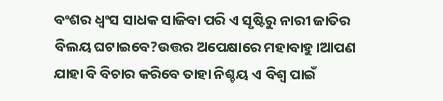ବଂଶର ଧ୍ବଂସ ସାଧକ ସାଜିବା ପରି ଏ ସୃଷ୍ଟିରୁ ନାରୀ ଜାତିର ବିଲୟ ଘଟାଇବେ?ଉତ୍ତର ଅପେକ୍ଷାରେ ମହାବାହୁ।ଆପଣ ଯାହା ବି ବିଚାର କରିବେ ତାହା ନିଶ୍ଚୟ ଏ ବିଶ୍ବ ପାଇଁ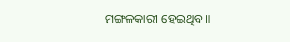ମଙ୍ଗଳକାରୀ ହେଇଥିବ॥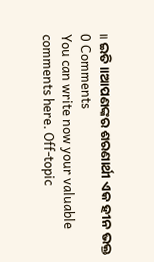॥ ଇତି ॥ଆପଣଙ୍କର ଶରଣାର୍ଥୀ ଏକ ହୀନ ଭକ୍ତ
0 Comments
You can write now your valuable comments here. Off-topic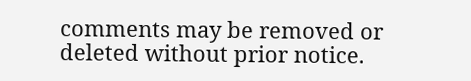comments may be removed or deleted without prior notice.